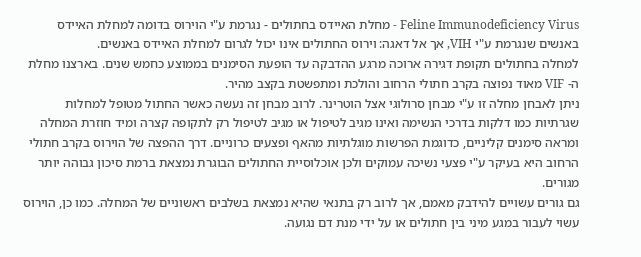Feline Immunodeficiency Virus - מחלת האיידס בחתולים - נגרמת ע"י הוירוס בדומה למחלת האיידס באנשים שנגרמת ע"י VIH, אך אל דאגה: וירוס החתולים אינו יכול לגרום למחלת האיידס באנשים.
למחלה בחתולים תקופת דגירה ארוכה מרגע ההדבקה עד הופעת הסימנים בממוצע כחמש שנים. בארצנו מחלת ה- VIF מאוד נפוצה בקרב חתולי הרחוב והולכת ומתפשטת בקצב מהיר.
ניתן לאבחן מחלה זו ע"י מבחן סרולוגי אצל הוטרינר. לרוב מבחן זה נעשה כאשר החתול מטופל למחלות שגרתיות כמו דלקות בדרכי הנשימה ואינו מגיב לטיפול או מגיב לטיפול רק לתקופה קצרה ומיד חוזרת המחלה ומראה סימנים קליניים, כדוגמת הפרשות מוגלתיות מהאף ופצעים כרוניים. דרך ההפצה של הוירוס בקרב חתולי הרחוב היא בעיקר ע"י פצעי נשיכה עמוקים ולכן אוכלוסיית החתולים הבוגרת נמצאת ברמת סיכון גבוהה יותר מגורים.
גם גורים עשויים להידבק מאמם, אך לרוב רק בתנאי שהיא נמצאת בשלבים ראשוניים של המחלה. כמו כן, הוירוס עשוי לעבור במגע מיני בין חתולים או על ידי מנת דם נגועה.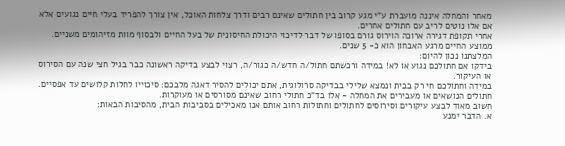מאחר והמחלה איננה מועברת ע"י מגע קרוב בין חתולים שאינם רבים ודרך צלחות האוכל, אין צורך להפריד בעלי חיים נגועים אלא אם אלו נוטים לריב עם חתולים אחרים.
אחרי תקופת דגירה ארוכה הוירוס גורם בסופו של דבר לדיכוי היכולת החיסונית של בעל החיים ולבסוף מוות מזיהומים משניים. ממוצע החיים מרגע האבחון הוא כ- 5 שנים.
המלצתנו נכון להיום:
בידקו אם חתולכם נגוע או לא! במידה ורכשתם חתול/ה חדש/ה כגור/ה, רצוי לבצע בדיקה ראשונה כבר בגיל חצי שנה עם הסירוס או העיקור.
במידה וחתולכם חי רק בבית ונמצא שלילי בבדיקה סרולוגית, אתם יכולים להסיר דאגה מלבכם: סיכוייו לחלות קלושים עד אפסיים. חתולים הנושאים או מעבירים את המחלה - אלו בד"כ חתולי רחוב שאינם מסורסים או מעוקרות.
חשוב מאוד לבצע עיקורים וסירוסים לחתולים וחתולות רחוב אותם אנו מאכילים בסביבות הבית, מהסיבות הבאות:
א. הדבר ימנע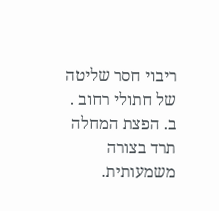ריבוי חסר שליטה של חתולי רחוב .
ב. הפצת המחלה תרד בצורה משמעותית.